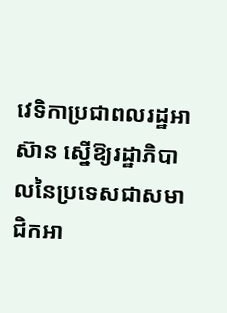វេទិកាប្រជាពលរដ្ឋអាស៊ាន ស្នើឱ្យរដ្ឋាភិបាលនៃប្រទេសជាសមាជិកអា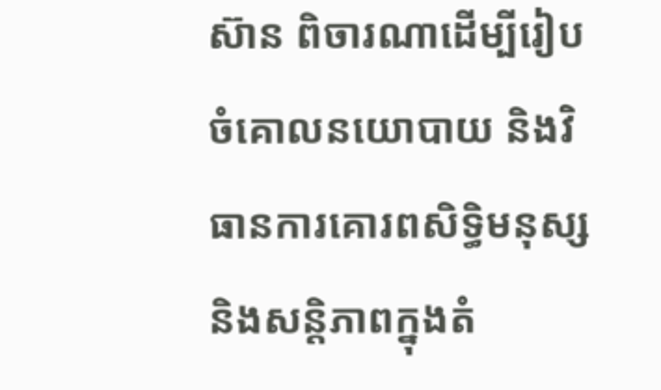ស៊ាន ពិចារណាដើម្បីរៀបចំគោលនយោបាយ និងវិធានការគោរពសិទ្ធិមនុស្ស និងសន្តិភាពក្នុងតំ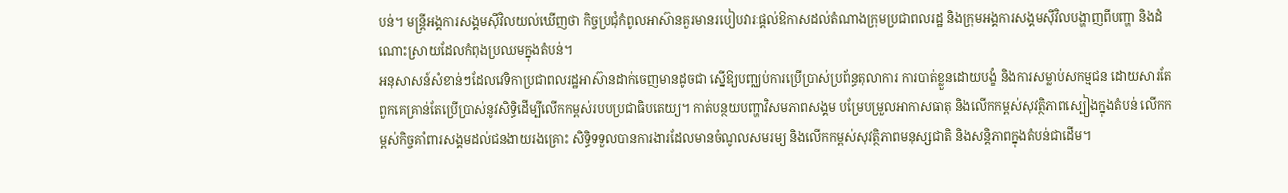បន់។ មន្ត្រីអង្គការសង្គមស៊ីវិលយល់ឃើញថា កិច្ចប្រជុំកំពូលអាស៊ានគួរមានរបៀបវារៈផ្ដល់ឱកាសដល់តំណាងក្រុមប្រជាពលរដ្ឋ និងក្រុមអង្គការសង្គមស៊ីវិលបង្ហាញពីបញ្ហា និងដំណោះស្រាយដែលកំពុងប្រឈមក្នុងតំបន់។
អនុសាសន៍សំខាន់ៗដែលវេទិកាប្រជាពលរដ្ឋអាស៊ានដាក់ចេញមានដូចជា ស្នើឱ្យបញ្ឈប់ការប្រើប្រាស់ប្រព័ន្ធតុលាការ ការបាត់ខ្លួនដោយបង្ខំ និងការសម្លាប់សកម្មជន ដោយសារតែពួកគេគ្រាន់តែប្រើប្រាស់នូវសិទ្ធិដើម្បីលើកកម្ពស់របបប្រជាធិបតេយ្យ។ កាត់បន្ថយបញ្ហាវិសមភាពសង្គម បម្រែបម្រួលអាកាសធាតុ និងលើកកម្ពស់សុវត្ថិភាពស្បៀងក្នុងតំបន់ លើកកម្ពស់កិច្ចគាំពារសង្គមដល់ជនងាយរងគ្រោះ សិទ្ធិទទួលបានការងារដែលមានចំណូលសមរម្យ និងលើកកម្ពស់សុវត្ថិភាពមនុស្សជាតិ និងសន្តិភាពក្នុងតំបន់ជាដើម។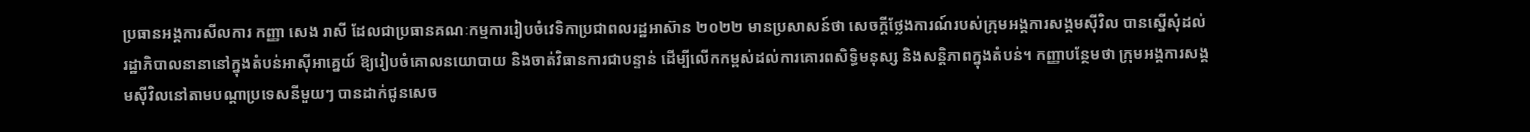ប្រធានអង្គការសីលការ កញ្ញា សេង រាសី ដែលជាប្រធានគណៈកម្មការរៀបចំវេទិកាប្រជាពលរដ្ឋអាស៊ាន ២០២២ មានប្រសាសន៍ថា សេចក្ដីថ្លែងការណ៍របស់ក្រុមអង្គការសង្គមស៊ីវិល បានស្នើសុំដល់រដ្ឋាភិបាលនានានៅក្នុងតំបន់អាស៊ីអាគ្នេយ៍ ឱ្យរៀបចំគោលនយោបាយ និងចាត់វិធានការជាបន្ទាន់ ដើម្បីលើកកម្ពស់ដល់ការគោរពសិទ្ធិមនុស្ស និងសន្តិភាពក្នុងតំបន់។ កញ្ញាបន្ថែមថា ក្រុមអង្គការសង្គមស៊ីវិលនៅតាមបណ្ដាប្រទេសនីមួយៗ បានដាក់ជូនសេច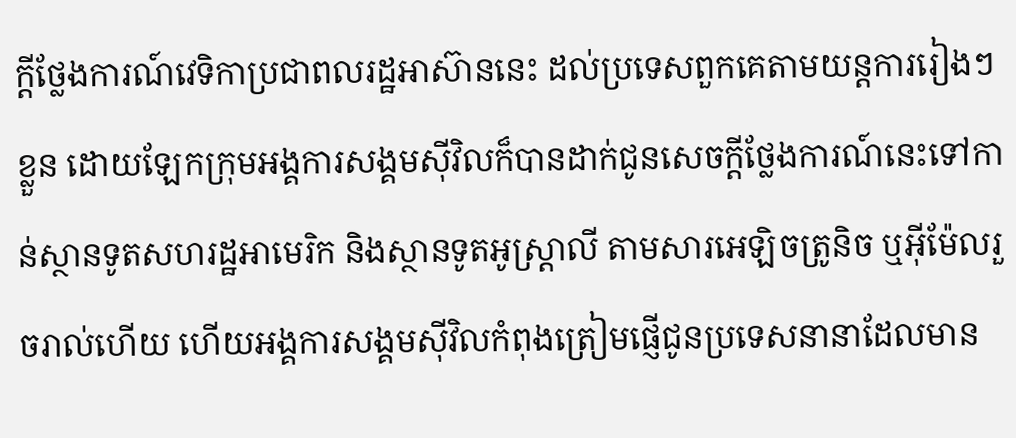ក្ដីថ្លែងការណ៍វេទិកាប្រជាពលរដ្ឋអាស៊ាននេះ ដល់ប្រទេសពួកគេតាមយន្តការរៀងៗខ្លួន ដោយឡែកក្រុមអង្គការសង្គមស៊ីវិលក៏បានដាក់ជូនសេចក្ដីថ្លែងការណ៍នេះទៅកាន់ស្ថានទូតសហរដ្ឋអាមេរិក និងស្ថានទូតអូស្ត្រាលី តាមសារអេឡិចត្រូនិច ឬអ៊ីម៉ែលរួចរាល់ហើយ ហើយអង្គការសង្គមស៊ីវិលកំពុងត្រៀមផ្ញើជូនប្រទេសនានាដែលមាន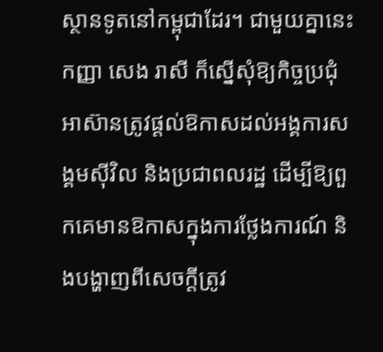ស្ថានទូតនៅកម្ពុជាដែរ។ ជាមួយគ្នានេះ កញ្ញា សេង រាសី ក៏ស្នើសុំឱ្យកិច្ចប្រជុំអាស៊ានត្រូវផ្ដល់ឱកាសដល់អង្គការសង្គមស៊ីវិល និងប្រជាពលរដ្ឋ ដើម្បីឱ្យពួកគេមានឱកាសក្នុងការថ្លែងការណ៍ និងបង្ហាញពីសេចក្ដីត្រូវ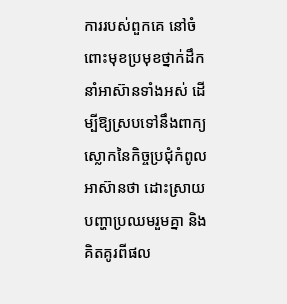ការរបស់ពួកគេ នៅចំពោះមុខប្រមុខថ្នាក់ដឹកនាំអាស៊ានទាំងអស់ ដើម្បីឱ្យស្របទៅនឹងពាក្យស្លោកនៃកិច្ចប្រជុំកំពូលអាស៊ានថា ដោះស្រាយបញ្ហាប្រឈមរួមគ្នា និងគិតគូរពីផល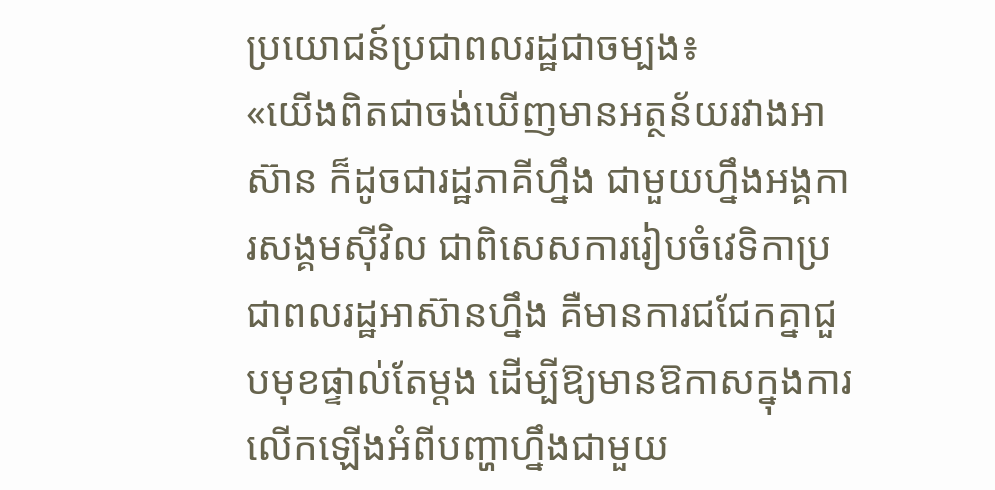ប្រយោជន៍ប្រជាពលរដ្ឋជាចម្បង៖
«យើងពិតជាចង់ឃើញមានអត្ថន័យរវាងអាស៊ាន ក៏ដូចជារដ្ឋភាគីហ្នឹង ជាមួយហ្នឹងអង្គការសង្គមស៊ីវិល ជាពិសេសការរៀបចំវេទិកាប្រជាពលរដ្ឋអាស៊ានហ្នឹង គឺមានការជជែកគ្នាជួបមុខផ្ទាល់តែម្ដង ដើម្បីឱ្យមានឱកាសក្នុងការលើកឡើងអំពីបញ្ហាហ្នឹងជាមួយ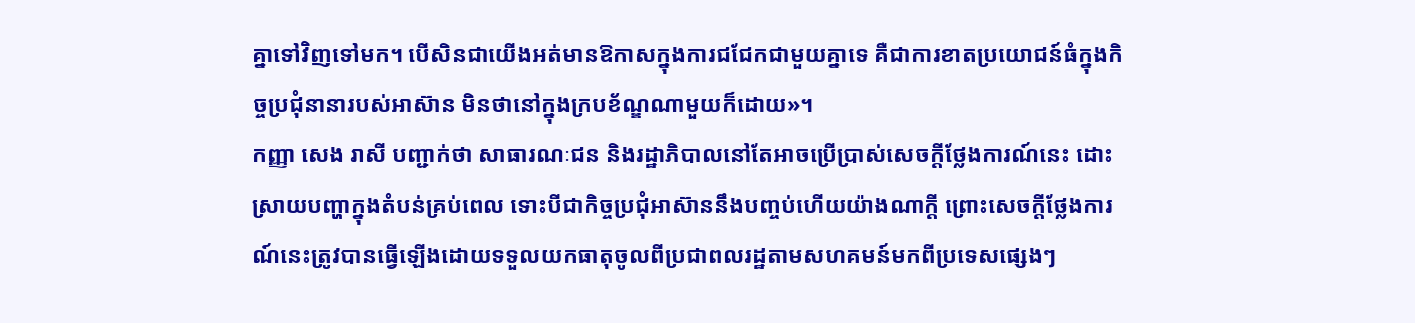គ្នាទៅវិញទៅមក។ បើសិនជាយើងអត់មានឱកាសក្នុងការជជែកជាមួយគ្នាទេ គឺជាការខាតប្រយោជន៍ធំក្នុងកិច្ចប្រជុំនានារបស់អាស៊ាន មិនថានៅក្នុងក្របខ័ណ្ឌណាមួយក៏ដោយ»។
កញ្ញា សេង រាសី បញ្ជាក់ថា សាធារណៈជន និងរដ្ឋាភិបាលនៅតែអាចប្រើប្រាស់សេចក្ដីថ្លែងការណ៍នេះ ដោះស្រាយបញ្ហាក្នុងតំបន់គ្រប់ពេល ទោះបីជាកិច្ចប្រជុំអាស៊ាននឹងបញ្ចប់ហើយយ៉ាងណាក្ដី ព្រោះសេចក្ដីថ្លែងការណ៍នេះត្រូវបានធ្វើឡើងដោយទទួលយកធាតុចូលពីប្រជាពលរដ្ឋតាមសហគមន៍មកពីប្រទេសផ្សេងៗ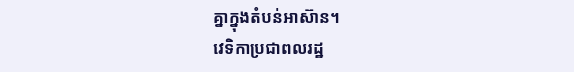គ្នាក្នុងតំបន់អាស៊ាន។
វេទិកាប្រជាពលរដ្ឋ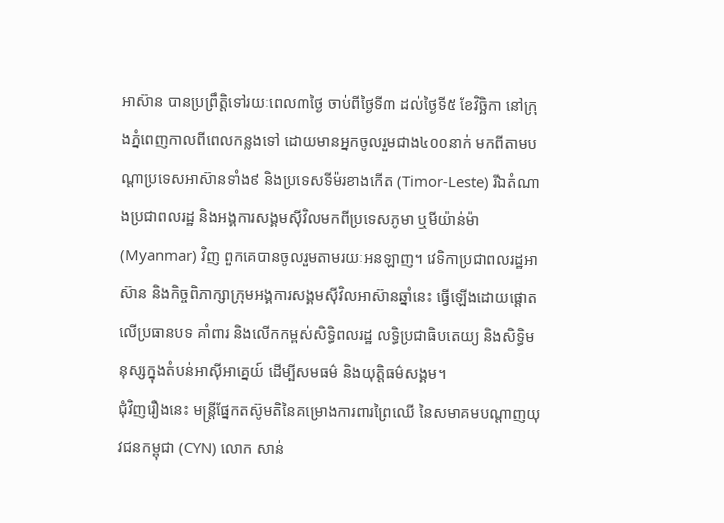អាស៊ាន បានប្រព្រឹត្តិទៅរយៈពេល៣ថ្ងៃ ចាប់ពីថ្ងៃទី៣ ដល់ថ្ងៃទី៥ ខែវិច្ឆិកា នៅក្រុងភ្នំពេញកាលពីពេលកន្លងទៅ ដោយមានអ្នកចូលរួមជាង៤០០នាក់ មកពីតាមបណ្ដាប្រទេសអាស៊ានទាំង៩ និងប្រទេសទីម៉រខាងកើត (Timor-Leste) រីឯតំណាងប្រជាពលរដ្ឋ និងអង្គការសង្គមស៊ីវិលមកពីប្រទេសភូមា ឬមីយ៉ាន់ម៉ា (Myanmar) វិញ ពួកគេបានចូលរួមតាមរយៈអនឡាញ។ វេទិកាប្រជាពលរដ្ឋអាស៊ាន និងកិច្ចពិភាក្សាក្រុមអង្គការសង្គមស៊ីវិលអាស៊ានឆ្នាំនេះ ធ្វើឡើងដោយផ្ដោតលើប្រធានបទ គាំពារ និងលើកកម្ពស់សិទ្ធិពលរដ្ឋ លទ្ធិប្រជាធិបតេយ្យ និងសិទ្ធិមនុស្សក្នុងតំបន់អាស៊ីអាគ្នេយ៍ ដើម្បីសមធម៌ និងយុត្តិធម៌សង្គម។
ជុំវិញរឿងនេះ មន្ត្រីផ្នែកតស៊ូមតិនៃគម្រោងការពារព្រៃឈើ នៃសមាគមបណ្ដាញយុវជនកម្ពុជា (CYN) លោក សាន់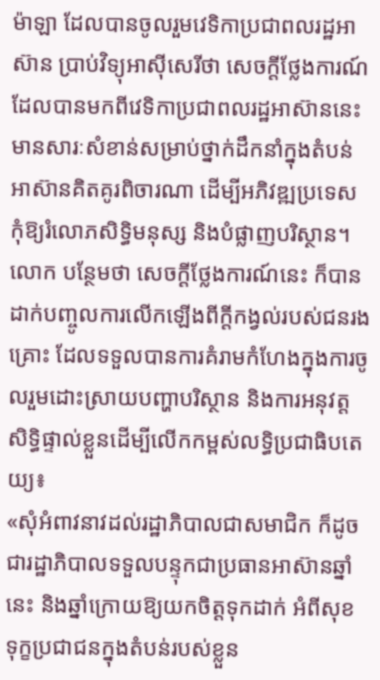ម៉ាឡា ដែលបានចូលរួមវេទិកាប្រជាពលរដ្ឋអាស៊ាន ប្រាប់វិទ្យុអាស៊ីសេរីថា សេចក្ដីថ្លែងការណ៍ដែលបានមកពីវេទិកាប្រជាពលរដ្ឋអាស៊ាននេះ មានសារៈសំខាន់សម្រាប់ថ្នាក់ដឹកនាំក្នុងតំបន់អាស៊ានគិតគូរពិចារណា ដើម្បីអភិវឌ្ឍប្រទេស កុំឱ្យរំលោភសិទ្ធិមនុស្ស និងបំផ្លាញបរិស្ថាន។ លោក បន្ថែមថា សេចក្ដីថ្លែងការណ៍នេះ ក៏បានដាក់បញ្ចូលការលើកឡើងពីក្ដីកង្វល់របស់ជនរងគ្រោះ ដែលទទួលបានការគំរាមកំហែងក្នុងការចូលរួមដោះស្រាយបញ្ហាបរិស្ថាន និងការអនុវត្តសិទ្ធិផ្ទាល់ខ្លួនដើម្បីលើកកម្ពស់លទ្ធិប្រជាធិបតេយ្យ៖
«សុំអំពាវនាវដល់រដ្ឋាភិបាលជាសមាជិក ក៏ដូចជារដ្ឋាភិបាលទទួលបន្ទុកជាប្រធានអាស៊ានឆ្នាំនេះ និងឆ្នាំក្រោយឱ្យយកចិត្តទុកដាក់ អំពីសុខទុក្ខប្រជាជនក្នុងតំបន់របស់ខ្លួន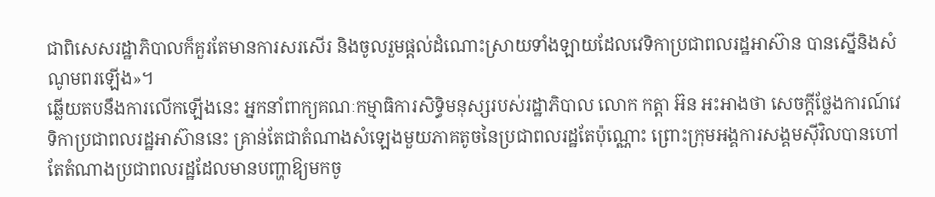ជាពិសេសរដ្ឋាភិបាលក៏គួរតែមានការសរសើរ និងចូលរួមផ្ដល់ដំណោះស្រាយទាំងឡាយដែលវេទិកាប្រជាពលរដ្ឋអាស៊ាន បានស្នើនិងសំណូមពរឡើង»។
ឆ្លើយតបនឹងការលើកឡើងនេះ អ្នកនាំពាក្យគណៈកម្មាធិការសិទ្ធិមនុស្សរបស់រដ្ឋាភិបាល លោក កត្តា អ៊ន អះអាងថា សេចក្ដីថ្លែងការណ៍វេទិកាប្រជាពលរដ្ឋអាស៊ាននេះ គ្រាន់តែជាតំណាងសំឡេងមួយភាគតូចនៃប្រជាពលរដ្ឋតែប៉ុណ្ណោះ ព្រោះក្រុមអង្គការសង្គមស៊ីវិលបានហៅតែតំណាងប្រជាពលរដ្ឋដែលមានបញ្ហាឱ្យមកចូ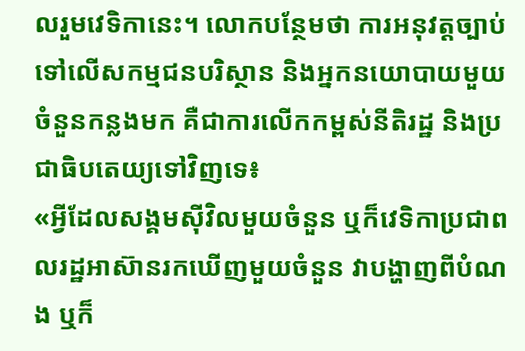លរួមវេទិកានេះ។ លោកបន្ថែមថា ការអនុវត្តច្បាប់ទៅលើសកម្មជនបរិស្ថាន និងអ្នកនយោបាយមួយចំនួនកន្លងមក គឺជាការលើកកម្ពស់នីតិរដ្ឋ និងប្រជាធិបតេយ្យទៅវិញទេ៖
«អ្វីដែលសង្គមស៊ីវិលមួយចំនួន ឬក៏វេទិកាប្រជាពលរដ្ឋអាស៊ានរកឃើញមួយចំនួន វាបង្ហាញពីបំណង ឬក៏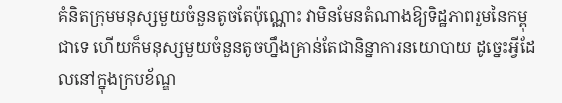គំនិតក្រុមមនុស្សមួយចំនួនតូចតែប៉ុណ្ណោះ វាមិនមែនតំណាងឱ្យទិដ្ឋភាពរួមនៃកម្ពុជាទេ ហើយក៏មនុស្សមួយចំនួនតូចហ្នឹងគ្រាន់តែជានិន្នាការនយោបាយ ដូច្នេះអ្វីដែលនៅក្នុងក្របខ័ណ្ឌ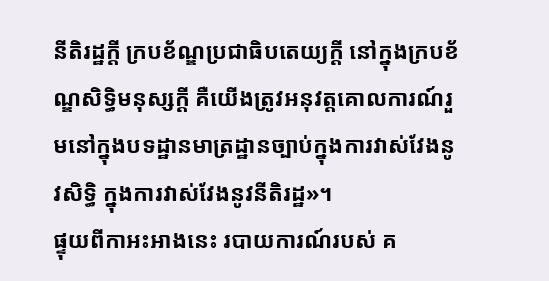នីតិរដ្ឋក្ដី ក្របខ័ណ្ឌប្រជាធិបតេយ្យក្ដី នៅក្នុងក្របខ័ណ្ឌសិទ្ធិមនុស្សក្ដី គឺយើងត្រូវអនុវត្តគោលការណ៍រួមនៅក្នុងបទដ្ឋានមាត្រដ្ឋានច្បាប់ក្នុងការវាស់វែងនូវសិទ្ធិ ក្នុងការវាស់វែងនូវនីតិរដ្ឋ»។
ផ្ទុយពីកាអះអាងនេះ របាយការណ៍របស់ គ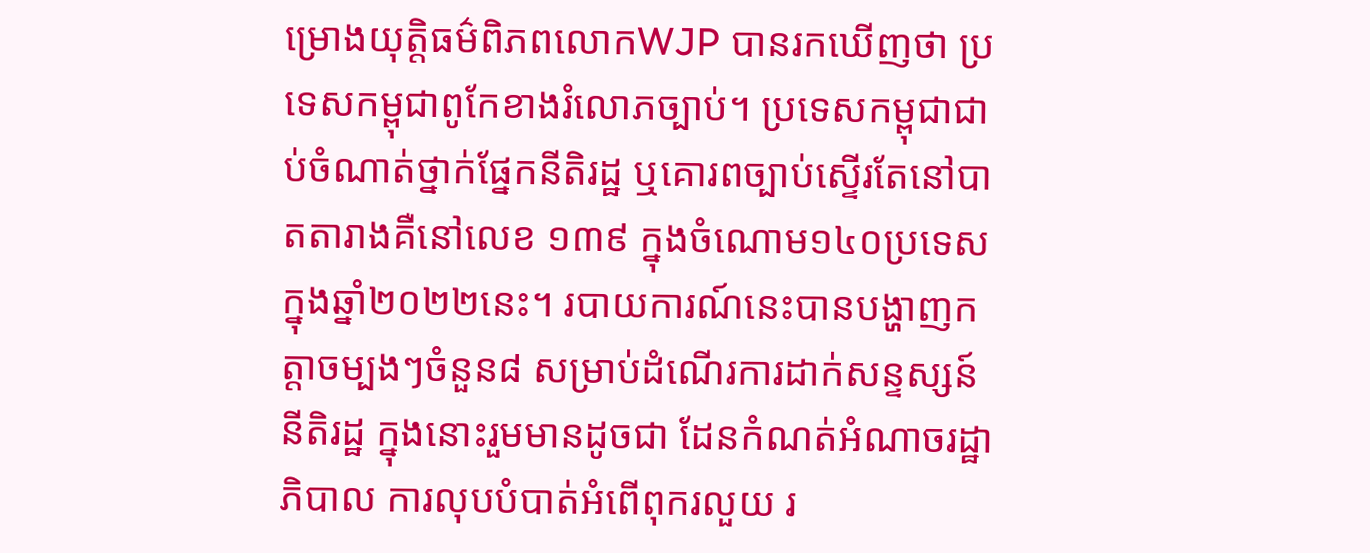ម្រោងយុត្តិធម៌ពិភពលោកWJP បានរកឃើញថា ប្រទេសកម្ពុជាពូកែខាងរំលោភច្បាប់។ ប្រទេសកម្ពុជាជាប់ចំណាត់ថ្នាក់ផ្នែកនីតិរដ្ឋ ឬគោរពច្បាប់ស្ទើរតែនៅបាតតារាងគឺនៅលេខ ១៣៩ ក្នុងចំណោម១៤០ប្រទេស ក្នុងឆ្នាំ២០២២នេះ។ របាយការណ៍នេះបានបង្ហាញកត្តាចម្បងៗចំនួន៨ សម្រាប់ដំណើរការដាក់សន្ទស្សន៍នីតិរដ្ឋ ក្នុងនោះរួមមានដូចជា ដែនកំណត់អំណាចរដ្ឋាភិបាល ការលុបបំបាត់អំពើពុករលួយ រ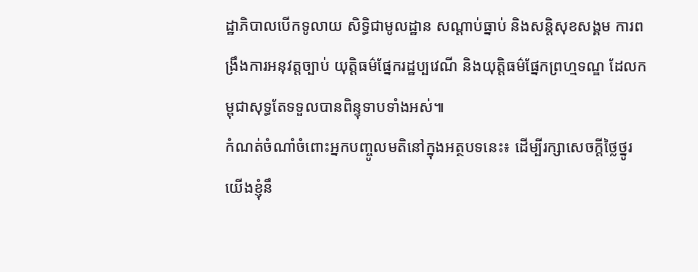ដ្ឋាភិបាលបើកទូលាយ សិទ្ធិជាមូលដ្ឋាន សណ្ដាប់ធ្នាប់ និងសន្តិសុខសង្គម ការពង្រឹងការអនុវត្តច្បាប់ យុត្តិធម៌ផ្នែករដ្ឋប្បវេណី និងយុត្តិធម៌ផ្នែកព្រហ្មទណ្ឌ ដែលកម្ពុជាសុទ្ធតែទទួលបានពិន្ទុទាបទាំងអស់៕
កំណត់ចំណាំចំពោះអ្នកបញ្ចូលមតិនៅក្នុងអត្ថបទនេះ៖ ដើម្បីរក្សាសេចក្ដីថ្លៃថ្នូរ យើងខ្ញុំនឹ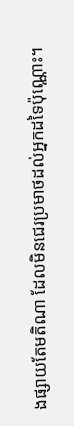ងផ្សាយតែមតិណា ដែលមិនជេរប្រមាថដល់អ្នកដទៃប៉ុណ្ណោះ។